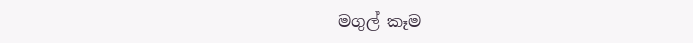මගුල් කෑම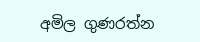අමිල ගුණරත්න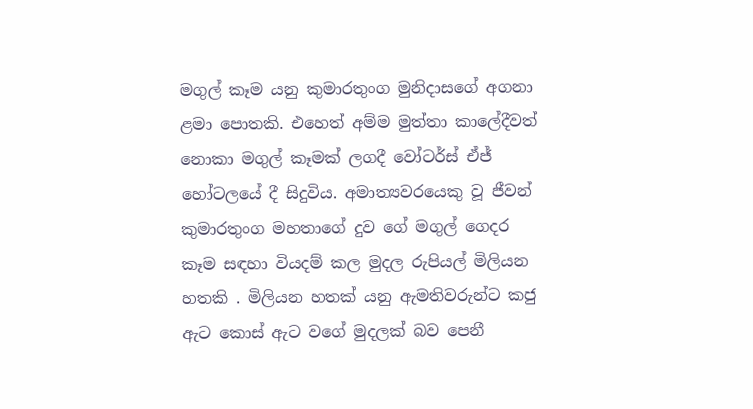මගුල් කෑම යනු කුමාරතුංග මුනිදාසගේ අගනා ළමා පොතකි. එහෙත් අම්ම මුත්තා කාලේදීවත් නොකා මගුල් කෑමක් ලගදී වෝටර්ස් ඒජ් හෝටලයේ දී සිදුවිය. අමාත්‍යවරයෙකු වූ ජීවන් කුමාරතුංග මහතාගේ දුව ගේ මගුල් ගෙදර කෑම සඳහා වියදම් කල මුදල රුපියල් මිලියන හතකි . මිලියන හතක් යනු ඇමතිවරුන්ට කජු ඇට කොස් ඇට වගේ මුදලක් බව පෙනී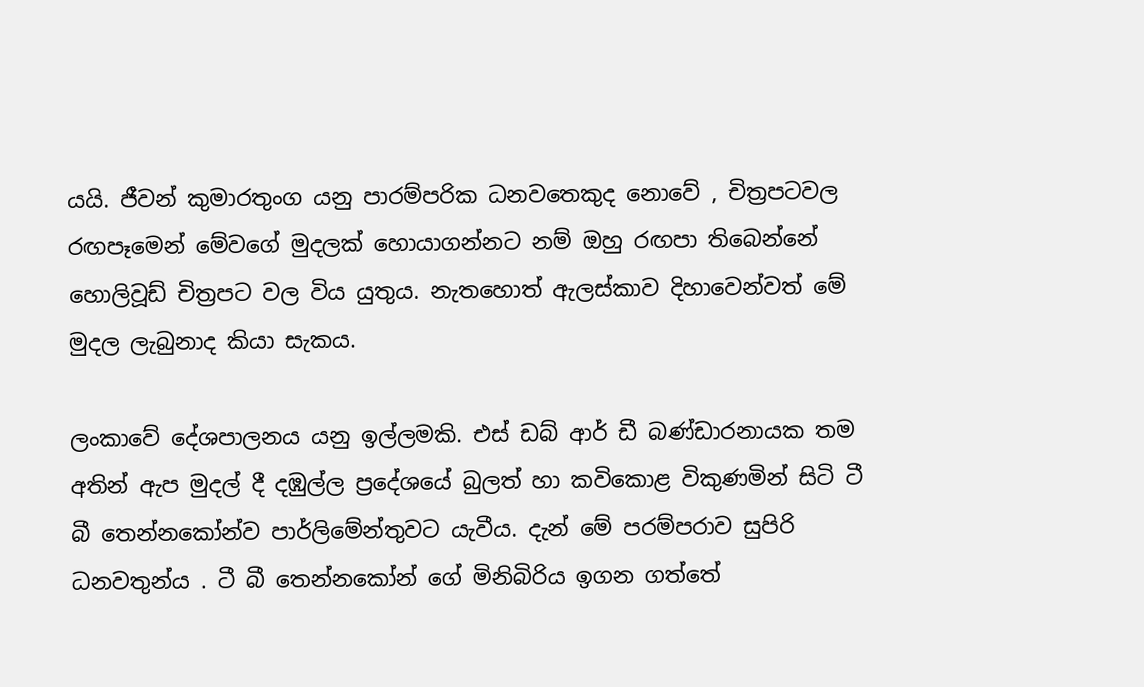යයි. ජීවන් කුමාරතුංග යනු පාරම්පරික ධනවතෙකුද නොවේ , චිත්‍රපටවල රඟපෑමෙන් මේවගේ මුදලක් හොයාගන්නට නම් ඔහු රඟපා තිබෙන්නේ හොලිවූඩ් චිත්‍රපට වල විය යුතුය. නැතහොත් ඇලස්කාව දිහාවෙන්වත් මේ මුදල ලැබුනාද කියා සැකය.

ලංකාවේ දේශපාලනය යනු ඉල්ලමකි. එස් ඩබ් ආර් ඩී බණ්ඩාරනායක තම අතින් ඇප මුදල් දී දඹුල්ල ප්‍රදේශයේ බුලත් හා කවිකොළ විකුණමින් සිටි ටී බී තෙන්නකෝන්ව පාර්ලිමේන්තුවට යැවීය. දැන් මේ පරම්පරාව සුපිරි ධනවතුන්ය . ටී බී තෙන්නකෝන් ගේ මිනිබිරිය ඉගන ගත්තේ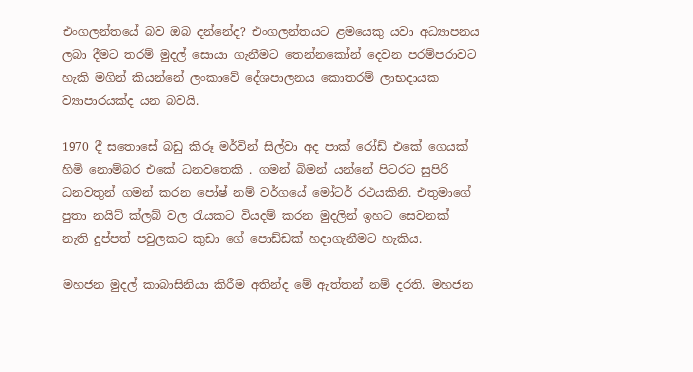එංගලන්තයේ බව ඔබ දන්නේද? එංගලන්තයට ළමයෙකු යවා අධ්‍යාපනය ලබා දීමට තරම් මුදල් සොයා ගැනීමට තෙන්නකෝන් දෙවන පරම්පරාවට හැකි මගින් කියන්නේ ලංකාවේ දේශපාලනය කොතරම් ලාභදායක ව්‍යාපාරයක්ද යන බවයි.

1970 දී සතොසේ බඩු කිරූ මර්වින් සිල්වා අද පාක් රෝඩ් එකේ ගෙයක් හිමි නොම්බර එකේ ධනවතෙකි . ගමන් බිමන් යන්නේ පිටරට සුපිරි ධනවතුන් ගමන් කරන පෝෂ් නම් වර්ගයේ මෝටර් රථයකිනි. එතුමාගේ පුතා නයිට් ක්ලබ් වල රැයකට වියදම් කරන මුදලින් ඉහට සෙවනක් නැති දුප්පත් පවුලකට කුඩා ගේ පොඩ්ඩක් හදාගැනීමට හැකිය.

මහජන මුදල් කාබාසිනියා කිරීම අතින්ද මේ ඇත්තන් නම් දරති. මහජන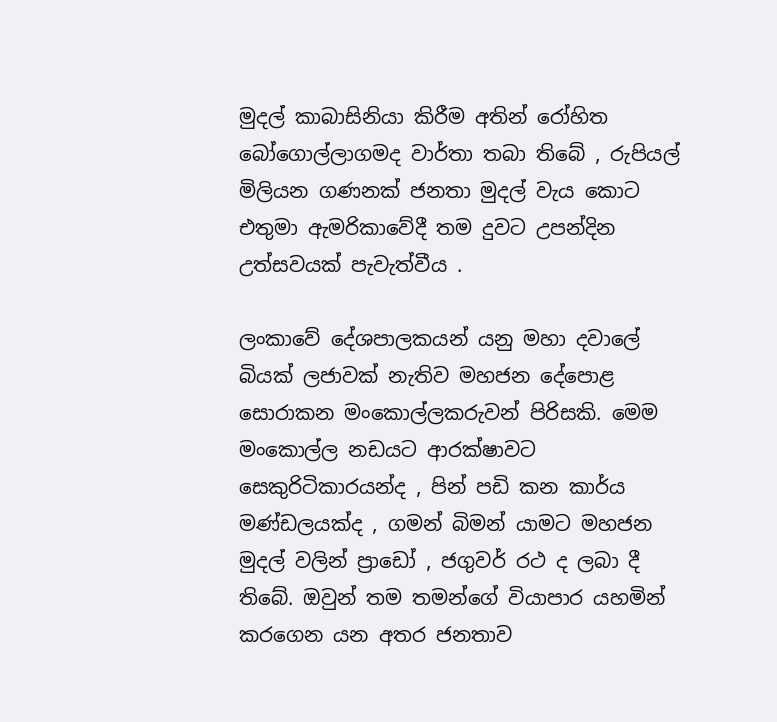මුදල් කාබාසිනියා කිරීම අතින් රෝහිත බෝගොල්ලාගමද වාර්තා තබා තිබේ , රුපියල් මිලියන ගණනක් ජනතා මුදල් වැය කොට එතුමා ඇමරිකාවේදී තම දුවට උපන්දින උත්සවයක් පැවැත්වීය .

ලංකාවේ දේශපාලකයන් යනු මහා දවාලේ බියක් ලජාවක් නැතිව මහජන දේපොළ සොරාකන මංකොල්ලකරුවන් පිරිසකි. මෙම මංකොල්ල නඩයට ආරක්ෂාවට සෙකුරිටිකාරයන්ද , පින් පඩි කන කාර්ය මණ්ඩලයක්ද , ගමන් බිමන් යාමට මහජන මුදල් වලින් ප්‍රාඩෝ , ජගුවර් රථ ද ලබා දී තිබේ. ඔවුන් තම තමන්ගේ වියාපාර යහමින් කරගෙන යන අතර ජනතාව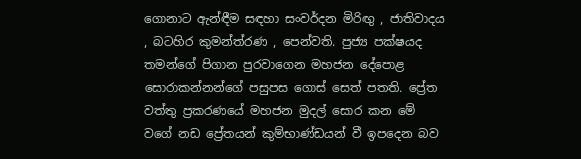ගොනාට ඇන්ඳීම සඳහා සංවර්දන මිරිඟු , ජාතිවාදය , බටහිර කුමන්ත්රණ , පෙන්වති. පුජ්‍ය පක්ෂයද තමන්ගේ පිගාන පුරවාගෙන මහජන දේපොළ සොරාකන්නන්ගේ පසුපස ගොස් සෙත් පතති. ප්‍රේත වත්තු ප්‍රකරණයේ මහජන මුදල් සොර කන මේ වගේ නඩ ප්‍රේතයන් කුම්භාණ්ඩයන් වී ඉපදෙන බව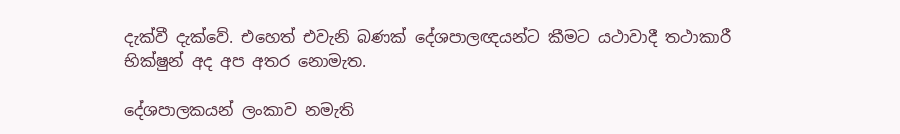දැක්වී දැක්වේ. එහෙත් එවැනි බණක් දේශපාලඥයන්ට කීමට යථාවාදී තථාකාරී භික්ෂුන් අද අප අතර නොමැත.

දේශපාලකයන් ලංකාව නමැති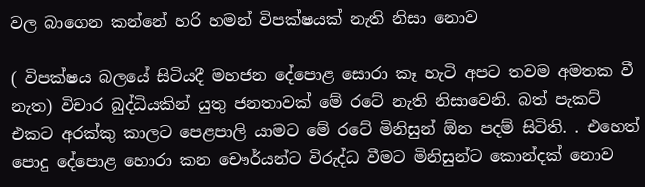වල බාගෙන කන්නේ හරි හමන් විපක්ෂයක් නැති නිසා නොව

( විපක්ෂය බලයේ සිටියදී මහජන දේපොළ සොරා කෑ හැටි අපට තවම අමතක වී නැත) විචාර බුද්ධියකින් යුතු ජනතාවක් මේ රටේ නැති නිසාවෙනි. බත් පැකට් එකට අරක්කු කාලට පෙළපාලි යාමට මේ රටේ මිනිසුන් ඕන පදම් සිටිති. . එහෙත් පොදු දේපොළ හොරා කන චෞර්යන්ට විරුද්ධ වීමට මිනිසුන්ට කොන්දක් නොව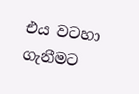එය වටහා ගැනීමට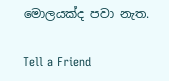මොලයක්ද පවා නැත.

Tell a Friend